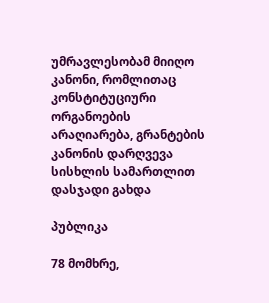უმრავლესობამ მიიღო კანონი, რომლითაც კონსტიტუციური ორგანოების არაღიარება, გრანტების კანონის დარღვევა სისხლის სამართლით დასჯადი გახდა

პუბლიკა

78 მომხრე,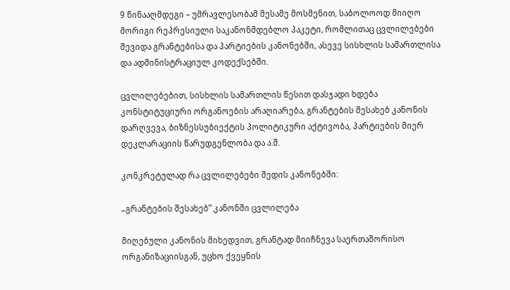9 წინააღმდეგი – უმრავლესობამ მესამე მოსმენით, საბოლოოდ მიიღო მორიგი რეპრესიული საკანონმდებლო პაკეტი, რომლითაც ცვლილებები შევიდა გრანტებისა და პარტიების კანონებში, ასევე სისხლის სამართლისა და ადმინისტრაციულ კოდექსებში.

ცვლილებებით, სისხლის სამართლის წესით დასჯადი ხდება კონსტიტუციური ორგანოების არაღიარება, გრანტების შესახებ კანონის დარღვევა, ბიზნესსუბიექტის პოლიტიკური აქტივობა, პარტიების მიერ დეკლარაციის წარუდგენლობა და ა.შ.

კონკრეტულად რა ცვლილებები შედის კანონებში:

„გრანტების შესახებ“ კანონში ცვლილება

მიღებული კანონის მიხედვით, გრანტად მიიჩნევა საერთაშორისო ორგანიზაციისგან, უცხო ქვეყნის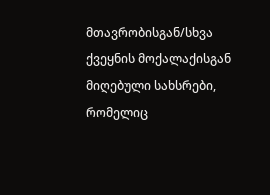მთავრობისგან/სხვა ქვეყნის მოქალაქისგან მიღებული სახსრები, რომელიც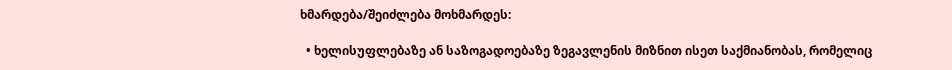ხმარდება/შეიძლება მოხმარდეს:

  • ხელისუფლებაზე ან საზოგადოებაზე ზეგავლენის მიზნით ისეთ საქმიანობას, რომელიც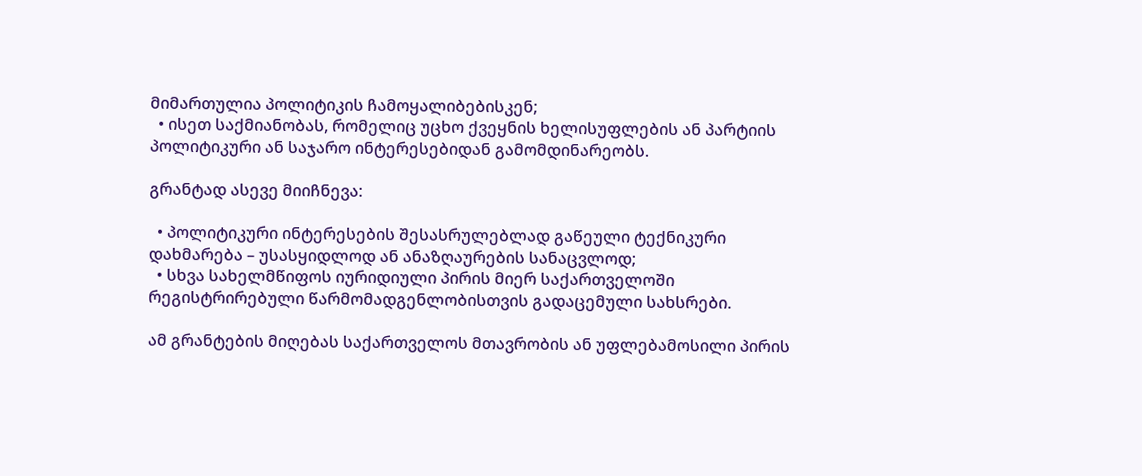მიმართულია პოლიტიკის ჩამოყალიბებისკენ;
  • ისეთ საქმიანობას, რომელიც უცხო ქვეყნის ხელისუფლების ან პარტიის პოლიტიკური ან საჯარო ინტერესებიდან გამომდინარეობს.

გრანტად ასევე მიიჩნევა:

  • პოლიტიკური ინტერესების შესასრულებლად გაწეული ტექნიკური დახმარება – უსასყიდლოდ ან ანაზღაურების სანაცვლოდ;
  • სხვა სახელმწიფოს იურიდიული პირის მიერ საქართველოში რეგისტრირებული წარმომადგენლობისთვის გადაცემული სახსრები.

ამ გრანტების მიღებას საქართველოს მთავრობის ან უფლებამოსილი პირის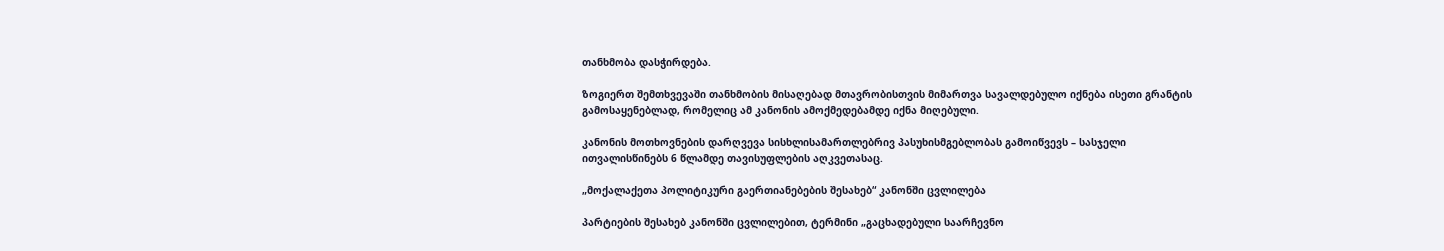თანხმობა დასჭირდება.

ზოგიერთ შემთხვევაში თანხმობის მისაღებად მთავრობისთვის მიმართვა სავალდებულო იქნება ისეთი გრანტის გამოსაყენებლად, რომელიც ამ კანონის ამოქმედებამდე იქნა მიღებული.

კანონის მოთხოვნების დარღვევა სისხლისამართლებრივ პასუხისმგებლობას გამოიწვევს – სასჯელი ითვალისწინებს 6 წლამდე თავისუფლების აღკვეთასაც.

„მოქალაქეთა პოლიტიკური გაერთიანებების შესახებ“ კანონში ცვლილება

პარტიების შესახებ კანონში ცვლილებით, ტერმინი „გაცხადებული საარჩევნო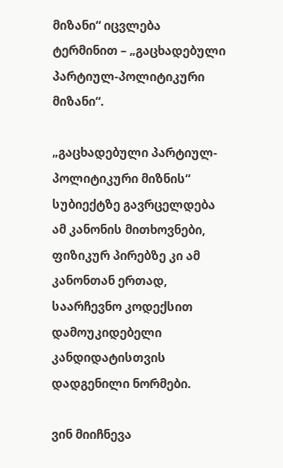მიზანი“ იცვლება ტერმინით – „გაცხადებული პარტიულ-პოლიტიკური მიზანი“.

„გაცხადებული პარტიულ-პოლიტიკური მიზნის“ სუბიექტზე გავრცელდება ამ კანონის მითხოვნები, ფიზიკურ პირებზე კი ამ კანონთან ერთად, საარჩევნო კოდექსით დამოუკიდებელი კანდიდატისთვის დადგენილი ნორმები.

ვინ მიიჩნევა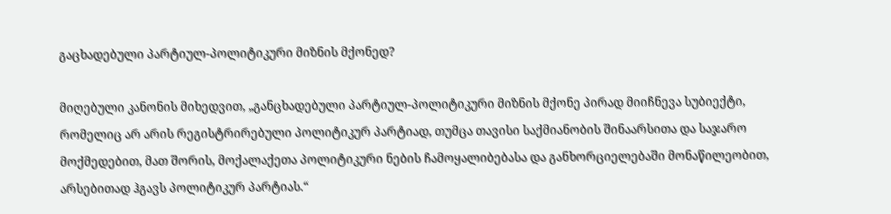გაცხადებული პარტიულ-პოლიტიკური მიზნის მქონედ?

მიღებული კანონის მიხედვით, „განცხადებული პარტიულ-პოლიტიკური მიზნის მქონე პირად მიიჩნევა სუბიექტი, რომელიც არ არის რეგისტრირებული პოლიტიკურ პარტიად, თუმცა თავისი საქმიანობის შინაარსითა და საჯარო მოქმედებით, მათ შორის, მოქალაქეთა პოლიტიკური ნების ჩამოყალიბებასა და განხორციელებაში მონაწილეობით, არსებითად ჰგავს პოლიტიკურ პარტიას.“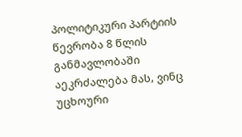პოლიტიკური პარტიის წევრობა 8 წლის განმავლობაში აეკრძალება მას, ვინც უცხოური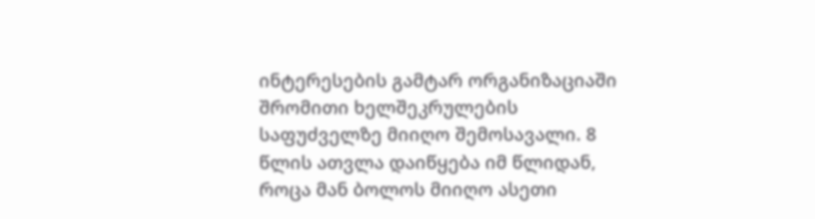ინტერესების გამტარ ორგანიზაციაში შრომითი ხელშეკრულების საფუძველზე მიიღო შემოსავალი. 8 წლის ათვლა დაიწყება იმ წლიდან, როცა მან ბოლოს მიიღო ასეთი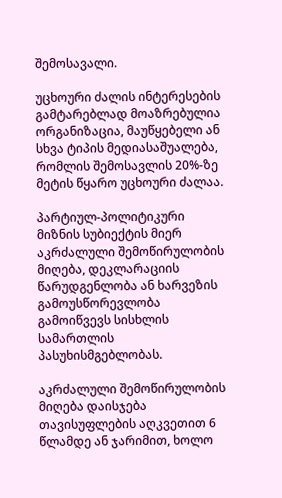შემოსავალი.

უცხოური ძალის ინტერესების გამტარებლად მოაზრებულია ორგანიზაცია, მაუწყებელი ან სხვა ტიპის მედიასაშუალება, რომლის შემოსავლის 20%-ზე მეტის წყარო უცხოური ძალაა.

პარტიულ-პოლიტიკური მიზნის სუბიექტის მიერ აკრძალული შემოწირულობის მიღება, დეკლარაციის წარუდგენლობა ან ხარვეზის გამოუსწორევლობა გამოიწვევს სისხლის სამართლის პასუხისმგებლობას.

აკრძალული შემოწირულობის მიღება დაისჯება თავისუფლების აღკვეთით 6 წლამდე ან ჯარიმით, ხოლო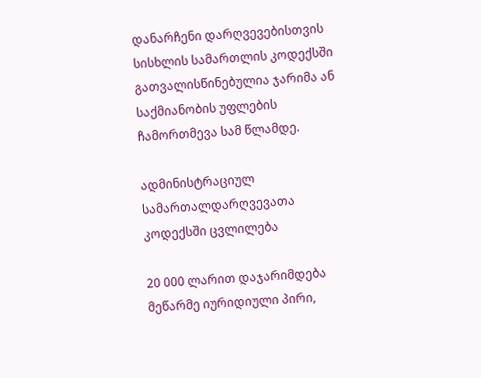დანარჩენი დარღვევებისთვის სისხლის სამართლის კოდექსში გათვალისწინებულია ჯარიმა ან საქმიანობის უფლების ჩამორთმევა სამ წლამდე.

ადმინისტრაციულ სამართალდარღვევათა კოდექსში ცვლილება

20 000 ლარით დაჯარიმდება მეწარმე იურიდიული პირი,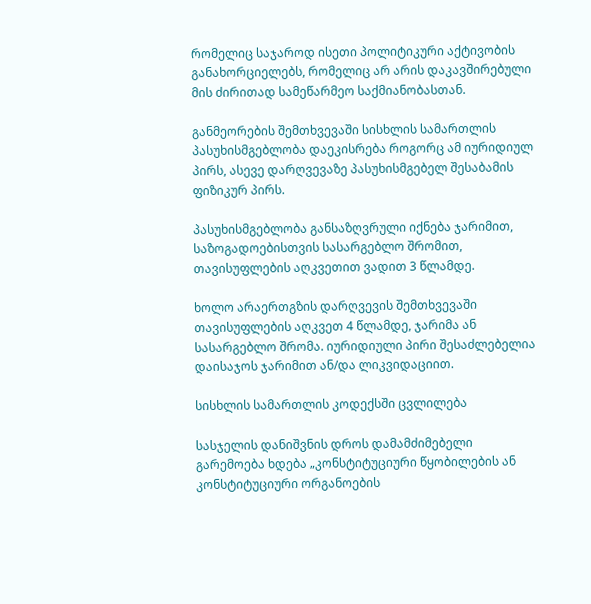რომელიც საჯაროდ ისეთი პოლიტიკური აქტივობის განახორციელებს, რომელიც არ არის დაკავშირებული მის ძირითად სამეწარმეო საქმიანობასთან.

განმეორების შემთხვევაში სისხლის სამართლის პასუხისმგებლობა დაეკისრება როგორც ამ იურიდიულ პირს, ასევე დარღვევაზე პასუხისმგებელ შესაბამის ფიზიკურ პირს.

პასუხისმგებლობა განსაზღვრული იქნება ჯარიმით, საზოგადოებისთვის სასარგებლო შრომით, თავისუფლების აღკვეთით ვადით 3 წლამდე.

ხოლო არაერთგზის დარღვევის შემთხვევაში თავისუფლების აღკვეთ 4 წლამდე, ჯარიმა ან სასარგებლო შრომა. იურიდიული პირი შესაძლებელია დაისაჯოს ჯარიმით ან/და ლიკვიდაციით.

სისხლის სამართლის კოდექსში ცვლილება

სასჯელის დანიშვნის დროს დამამძიმებელი გარემოება ხდება „კონსტიტუციური წყობილების ან კონსტიტუციური ორგანოების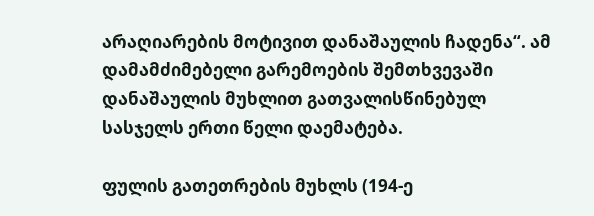არაღიარების მოტივით დანაშაულის ჩადენა“. ამ დამამძიმებელი გარემოების შემთხვევაში დანაშაულის მუხლით გათვალისწინებულ სასჯელს ერთი წელი დაემატება.

ფულის გათეთრების მუხლს (194-ე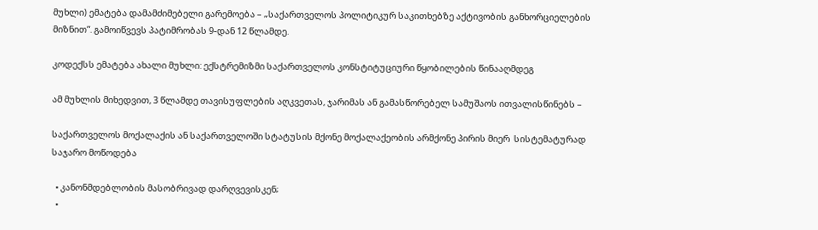მუხლი) ემატება დამამძიმებელი გარემოება – „საქართველოს პოლიტიკურ საკითხებზე აქტივობის განხორციელების მიზნით“. გამოიწვევს პატიმრობას 9-დან 12 წლამდე.

კოდექსს ემატება ახალი მუხლი: ექსტრემიზმი საქართველოს კონსტიტუციური წყობილების წინააღმდეგ

ამ მუხლის მიხედვით, 3 წლამდე თავისუფლების აღკვეთას, ჯარიმას ან გამასწორებელ სამუშაოს ითვალისწინებს –

საქართველოს მოქალაქის ან საქართველოში სტატუსის მქონე მოქალაქეობის არმქონე პირის მიერ  სისტემატურად საჯარო მოწოდება

  • კანონმდებლობის მასობრივად დარღვევისკენ;
  •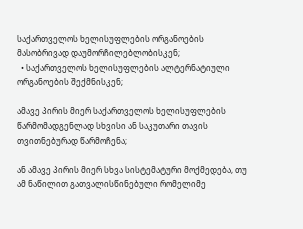საქართველოს ხელისუფლების ორგანოების მასობრივად დაუმორჩილებლობისკენ;
  • საქართველოს ხელისუფლების ალტერნატიული ორგანოების შექმნისკენ;

ამავე პირის მიერ საქართველოს ხელისუფლების წარმომადგენლად სხვისი ან საკუთარი თავის თვითნებურად წარმოჩენა;

ან ამავე პირის მიერ სხვა სისტემატური მოქმედება, თუ ამ ნაწილით გათვალისწინებული რომელიმე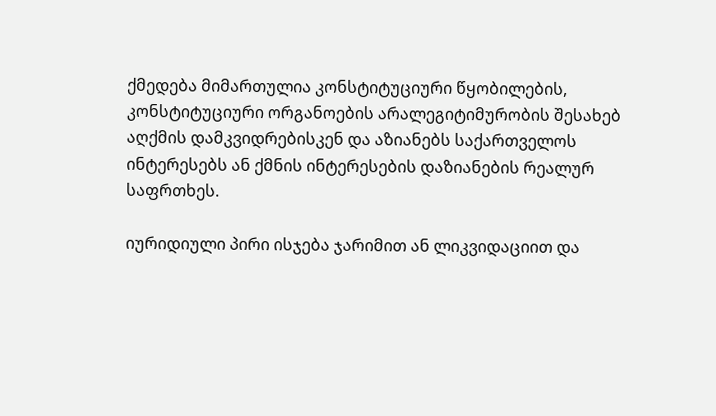ქმედება მიმართულია კონსტიტუციური წყობილების, კონსტიტუციური ორგანოების არალეგიტიმურობის შესახებ აღქმის დამკვიდრებისკენ და აზიანებს საქართველოს ინტერესებს ან ქმნის ინტერესების დაზიანების რეალურ საფრთხეს.

იურიდიული პირი ისჯება ჯარიმით ან ლიკვიდაციით და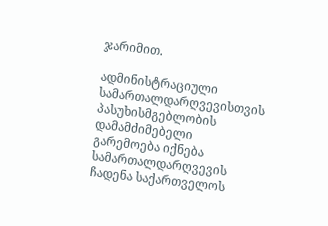ჯარიმით.

ადმინისტრაციული სამართალდარღვევისთვის პასუხისმგებლობის დამამძიმებელი გარემოება იქნება სამართალდარღვევის ჩადენა საქართველოს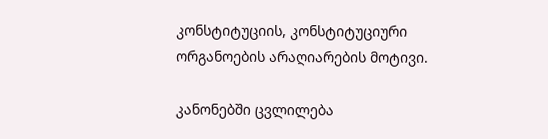კონსტიტუციის, კონსტიტუციური ორგანოების არაღიარების მოტივი.

კანონებში ცვლილება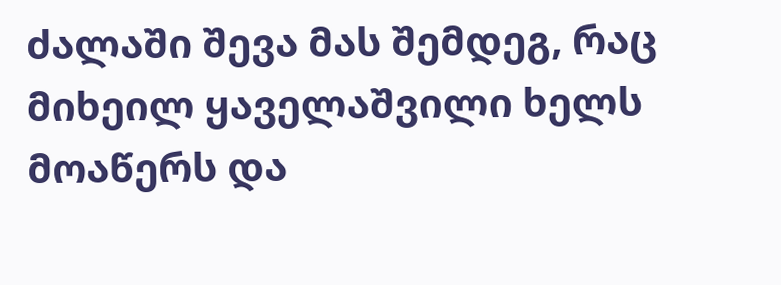ძალაში შევა მას შემდეგ, რაც მიხეილ ყაველაშვილი ხელს მოაწერს და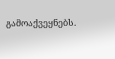გამოაქვეყნებს.